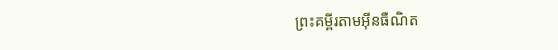ព្រះគម្ពីរតាមអ៊ីនធឺណិត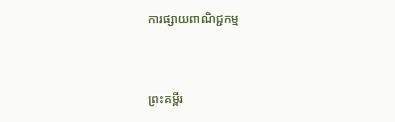ការផ្សាយពាណិជ្ជកម្ម


ព្រះគម្ពីរ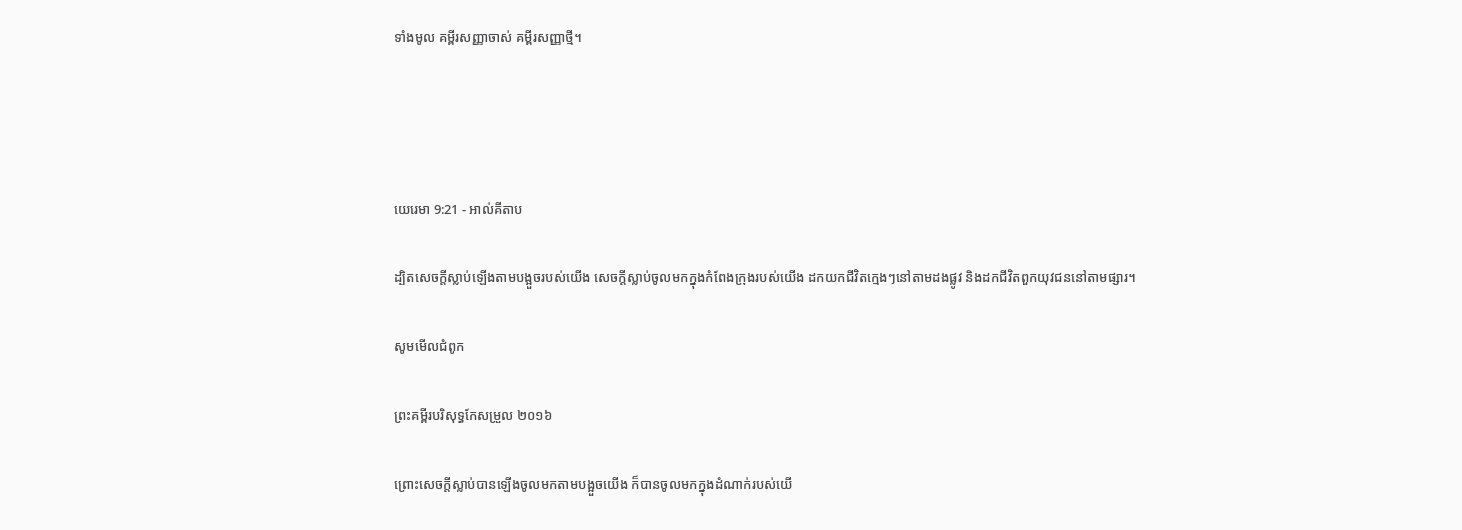ទាំងមូល គម្ពីរសញ្ញាចាស់ គម្ពីរសញ្ញាថ្មី។




យេរេមា 9:21 - អាល់គីតាប

ដ្បិតសេចក្ដីស្លាប់ឡើងតាមបង្អួចរបស់យើង សេចក្ដីស្លាប់ចូលមកក្នុងកំពែងក្រុងរបស់យើង ដកយកជីវិតក្មេងៗនៅតាមដងផ្លូវ និងដកជីវិតពួកយុវជននៅតាមផ្សារ។

សូមមើលជំពូក

ព្រះគម្ពីរបរិសុទ្ធកែសម្រួល ២០១៦

ព្រោះសេចក្ដីស្លាប់បានឡើងចូលមកតាមបង្អួចយើង ក៏បានចូលមកក្នុងដំណាក់របស់យើ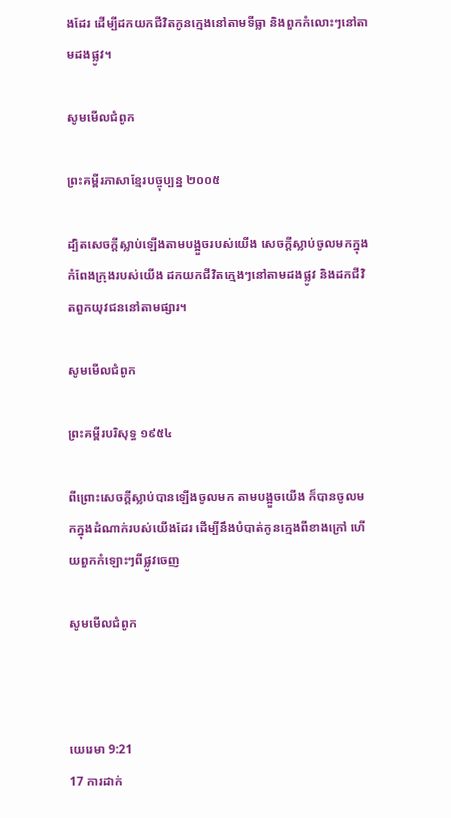ងដែរ ដើម្បីដកយកជីវិតកូនក្មេងនៅតាមទីធ្លា និងពួកកំលោះៗនៅតាមដងផ្លូវ។

សូមមើលជំពូក

ព្រះគម្ពីរភាសាខ្មែរបច្ចុប្បន្ន ២០០៥

ដ្បិតសេចក្ដីស្លាប់ឡើងតាមបង្អួចរបស់យើង សេចក្ដីស្លាប់ចូលមកក្នុងកំពែងក្រុងរបស់យើង ដកយកជីវិតក្មេងៗនៅតាមដងផ្លូវ និងដកជីវិតពួកយុវជននៅតាមផ្សារ។

សូមមើលជំពូក

ព្រះគម្ពីរបរិសុទ្ធ ១៩៥៤

ពីព្រោះសេចក្ដីស្លាប់បានឡើងចូលមក តាមបង្អួចយើង ក៏បានចូលមកក្នុងដំណាក់របស់យើងដែរ ដើម្បីនឹងបំបាត់កូនក្មេងពីខាងក្រៅ ហើយពួកកំឡោះៗពីផ្លូវចេញ

សូមមើលជំពូក



យេរេមា 9:21
17 ការដាក់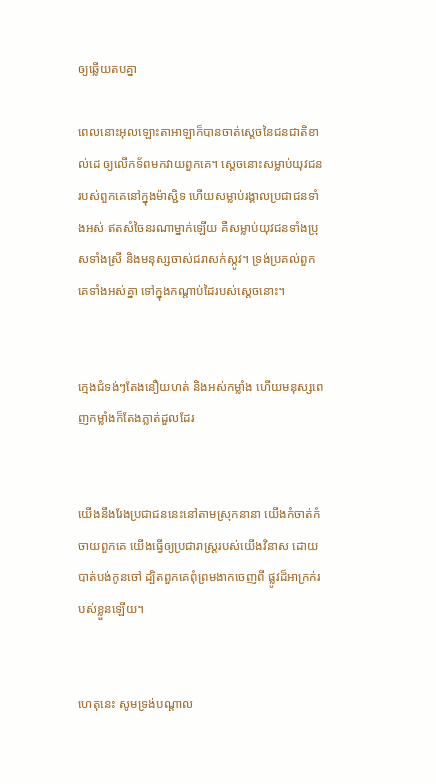ឲ្យឆ្លើយតបគ្នា

ពេលនោះអុលឡោះ‌តាអាឡាក៏បានចាត់ស្តេចនៃជន‌ជាតិខាល់‌ដេ ឲ្យលើកទ័ពមកវាយពួកគេ។ ស្តេចនោះសម្លាប់យុវជនរបស់ពួកគេនៅក្នុងម៉ាស្ជិទ ហើយសម្លាប់រង្គាលប្រជា‌ជនទាំងអស់ ឥតសំចៃនរណាម្នាក់ឡើយ គឺសម្លាប់យុវជនទាំងប្រុសទាំងស្រី និងមនុស្សចាស់ជរាសក់ស្កូវ។ ទ្រង់ប្រគល់ពួកគេទាំងអស់គ្នា ទៅក្នុងកណ្តាប់ដៃរបស់ស្តេចនោះ។


ក្មេងជំទង់ៗតែងនឿយ‌ហត់ និងអស់កម្លាំង ហើយមនុស្សពេញកម្លាំងក៏តែងភ្លាត់ដួលដែរ


យើងនឹងរែងប្រជា‌ជននេះនៅតាមស្រុកនានា យើងកំចាត់‌កំចាយពួកគេ យើងធ្វើឲ្យប្រជា‌រាស្ត្ររបស់យើងវិនាស ដោយបាត់បង់កូនចៅ ដ្បិតពួកគេពុំព្រមងាកចេញពី ផ្លូវដ៏អាក្រក់របស់ខ្លួនឡើយ។


ហេតុនេះ សូមទ្រង់បណ្ដាល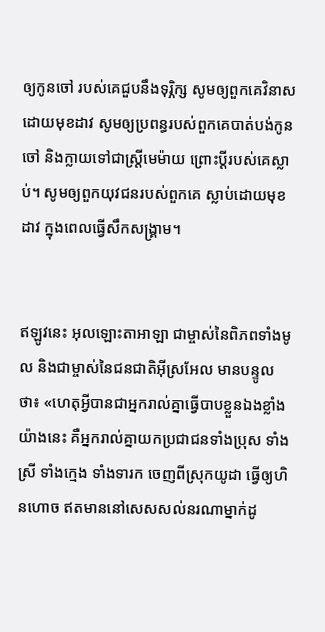ឲ្យកូនចៅ របស់គេជួបនឹងទុរ្ភិក្ស សូមឲ្យពួកគេវិនាសដោយមុខដាវ សូមឲ្យប្រពន្ធរបស់ពួកគេបាត់បង់កូនចៅ និងក្លាយទៅជាស្ត្រីមេម៉ាយ ព្រោះប្ដីរបស់គេស្លាប់។ សូមឲ្យពួកយុវជនរបស់ពួកគេ ស្លាប់ដោយមុខដាវ ក្នុងពេលធ្វើសឹកសង្គ្រាម។


ឥឡូវនេះ អុលឡោះ‌តាអាឡា ជាម្ចាស់នៃពិភពទាំងមូល និងជាម្ចាស់នៃជន‌ជាតិអ៊ីស្រ‌អែល មានបន្ទូលថា៖ «ហេតុអ្វីបានជាអ្នករាល់គ្នាធ្វើបាបខ្លួនឯងខ្លាំងយ៉ាងនេះ គឺអ្នករាល់គ្នាយកប្រជា‌ជនទាំងប្រុស ទាំងស្រី ទាំងក្មេង ទាំងទារក ចេញពីស្រុកយូដា ធ្វើឲ្យហិន‌ហោច ឥតមាននៅសេស‌សល់នរណាម្នាក់ដូ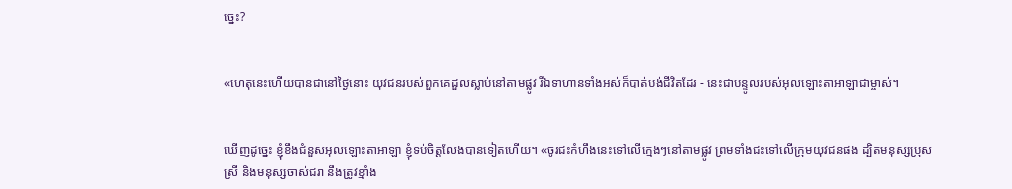ច្នេះ?


«ហេតុនេះហើយបានជានៅថ្ងៃនោះ យុវជនរបស់ពួកគេដួលស្លាប់នៅតាមផ្លូវ រីឯទាហានទាំងអស់ក៏បាត់បង់ជីវិតដែរ - នេះជាបន្ទូលរបស់អុលឡោះ‌តាអាឡាជាម្ចាស់។


ឃើញដូច្នេះ ខ្ញុំខឹងជំនួសអុលឡោះ‌តាអាឡា ខ្ញុំទប់ចិត្តលែងបានទៀតហើយ។ «ចូរជះកំហឹងនេះទៅលើក្មេងៗនៅតាមផ្លូវ ព្រមទាំងជះទៅលើក្រុមយុវជនផង ដ្បិតមនុស្សប្រុសស្រី និងមនុស្សចាស់ជរា នឹងត្រូវខ្មាំង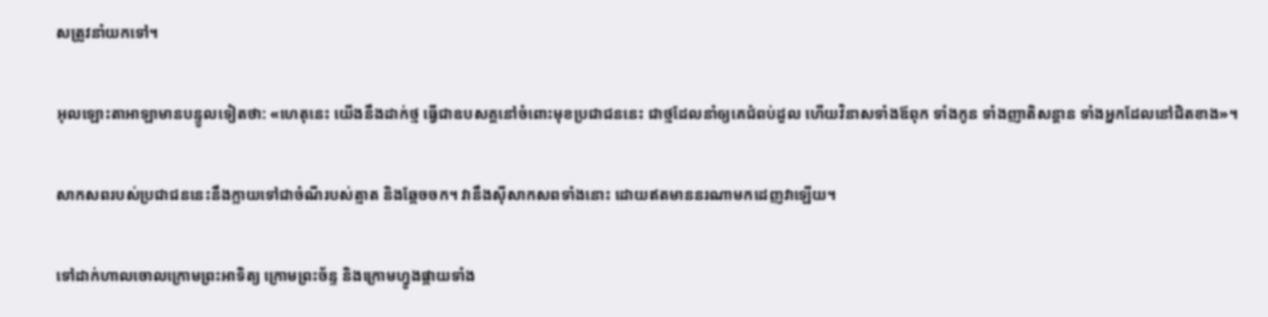សត្រូវនាំយកទៅ។


អុលឡោះ‌តាអាឡាមានបន្ទូលទៀតថា: «ហេតុនេះ យើងនឹងដាក់ថ្ម ធ្វើជាឧបសគ្គនៅចំពោះមុខប្រជា‌ជននេះ ជាថ្មដែលនាំឲ្យគេជំពប់ដួល ហើយវិនាសទាំងឪពុក ទាំងកូន ទាំងញាតិ‌សន្ដាន ទាំងអ្នកដែលនៅជិតខាង»។


សាក‌សពរបស់ប្រជា‌ជននេះនឹងក្លាយទៅជាចំណីរបស់ត្មាត និងឆ្កែចចក។ វានឹងស៊ីសាក‌សពទាំងនោះ ដោយឥតមាននរណាមកដេញវាឡើយ។


ទៅដាក់ហាលចោលក្រោមព្រះ‌អាទិត្យ ក្រោមព្រះ‌ច័ន្ទ និងក្រោមហ្វូងផ្កាយទាំង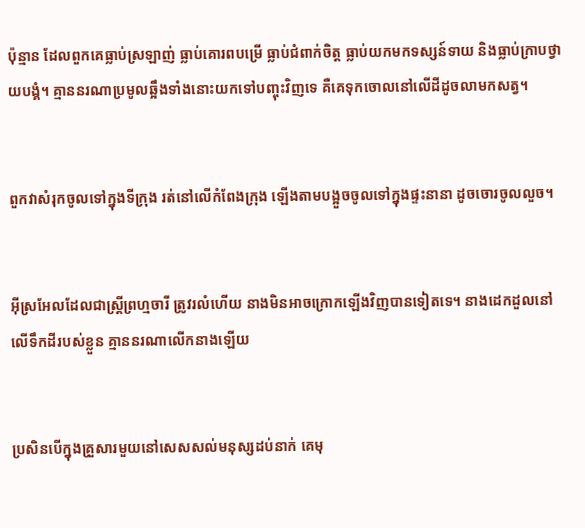ប៉ុន្មាន ដែលពួកគេធ្លាប់ស្រឡាញ់ ធ្លាប់គោរពបម្រើ ធ្លាប់ជំពាក់ចិត្ត ធ្លាប់យកមកទស្សន៍‌ទាយ និងធ្លាប់ក្រាបថ្វាយ‌បង្គំ។ គ្មាននរណាប្រមូលឆ្អឹងទាំងនោះយកទៅបញ្ចុះវិញទេ គឺគេទុកចោលនៅលើដីដូចលាមកសត្វ។


ពួកវាសំរុកចូលទៅក្នុងទីក្រុង រត់នៅលើកំពែងក្រុង ឡើងតាមបង្អួចចូលទៅក្នុងផ្ទះនានា ដូចចោរចូលលួច។


អ៊ីស្រ‌អែលដែលជាស្ត្រីព្រហ្មចារី ត្រូវរលំហើយ នាងមិនអាចក្រោកឡើងវិញបានទៀតទេ។ នាងដេកដួលនៅលើទឹកដីរបស់ខ្លួន គ្មាននរណាលើកនាងឡើយ


ប្រសិនបើក្នុងគ្រួសារមួយនៅសេស‌សល់មនុស្សដប់នាក់ គេមុ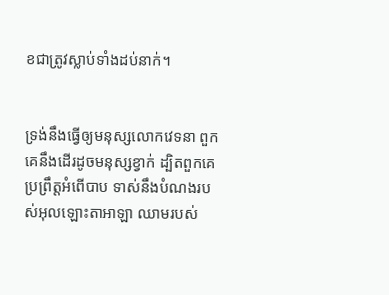ខជាត្រូវស្លាប់ទាំងដប់នាក់។


ទ្រង់នឹងធ្វើឲ្យមនុស្សលោកវេទនា ពួកគេនឹងដើរដូចមនុស្សខ្វាក់ ដ្បិតពួកគេប្រព្រឹត្តអំពើបាប ទាស់នឹងបំណងរបស់អុលឡោះ‌តាអាឡា ឈាមរបស់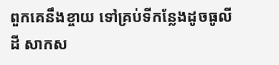ពួកគេនឹងខ្ចាយ ទៅគ្រប់ទីកន្លែងដូចធូលីដី សាក‌ស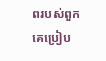ពរបស់ពួកគេប្រៀប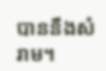បាននឹងសំរាម។